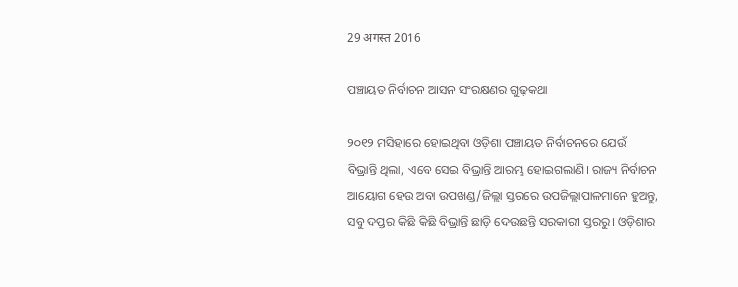29 अगस्त 2016

ପଞ୍ଚାୟତ ନିର୍ବାଚନ ଆସନ ସଂରକ୍ଷଣର ଗୁଢ଼କଥା

୨୦୧୨ ମସିହାରେ ହୋଇଥିବା ଓଡ଼ିଶା ପଞ୍ଚାୟତ ନିର୍ବାଚନରେ ଯେଉଁ ବିଭ୍ରାନ୍ତି ଥିଲା, ଏବେ ସେଇ ବିଭ୍ରାନ୍ତି ଆରମ୍ଭ ହୋଇଗଲାଣି। ରାଜ୍ୟ ନିର୍ବାଚନ ଆୟୋଗ ହେଉ ଅବା ଉପଖଣ୍ଡ/ଜିଲ୍ଲା ସ୍ତରରେ ଉପଜିଲ୍ଲାପାଳମାନେ ହୁଅନ୍ତୁ, ସବୁ ଦପ୍ତର କିଛି କିଛି ବିଭ୍ରାନ୍ତି ଛାଡ଼ି ଦେଉଛନ୍ତି ସରକାରୀ ସ୍ତରରୁ। ଓଡ଼ିଶାର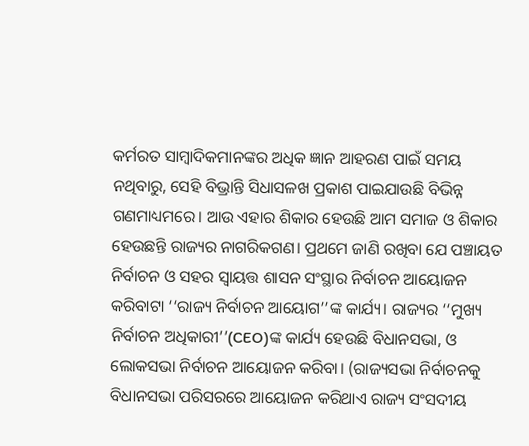କର୍ମରତ ସାମ୍ବାଦିକମାନଙ୍କର ଅଧିକ ଜ୍ଞାନ ଆହରଣ ପାଇଁ ସମୟ ନଥିବାରୁ, ସେହି ବିଭ୍ରାନ୍ତି ସିଧାସଳଖ ପ୍ରକାଶ ପାଇଯାଉଛି ବିଭିନ୍ନ ଗଣମାଧ୍ୟମରେ। ଆଉ ଏହାର ଶିକାର ହେଉଛି ଆମ ସମାଜ ଓ ଶିକାର ହେଉଛନ୍ତି ରାଜ୍ୟର ନାଗରିକଗଣ। ପ୍ରଥମେ ଜାଣି ରଖିବା ଯେ ପଞ୍ଚାୟତ ନିର୍ବାଚନ ଓ ସହର ସ୍ଵାୟତ୍ତ ଶାସନ ସଂସ୍ଥାର ନିର୍ବାଚନ ଆୟୋଜନ କରିବାଟା ‘‘ରାଜ୍ୟ ନିର୍ବାଚନ ଆୟୋଗ’’ଙ୍କ କାର୍ଯ୍ୟ। ରାଜ୍ୟର ‘‘ମୁଖ୍ୟ ନିର୍ବାଚନ ଅଧିକାରୀ’’(CEO)ଙ୍କ କାର୍ଯ୍ୟ ହେଉଛି ବିଧାନସଭା, ଓ ଲୋକସଭା ନିର୍ବାଚନ ଆୟୋଜନ କରିବା। (ରାଜ୍ୟସଭା ନିର୍ବାଚନକୁ ବିଧାନସଭା ପରିସରରେ ଆୟୋଜନ କରିଥାଏ ରାଜ୍ୟ ସଂସଦୀୟ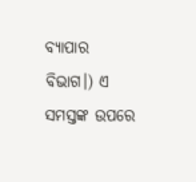ବ୍ୟାପାର ବିଭାଗ।) ଏ ସମସ୍ତଙ୍କ ଉପରେ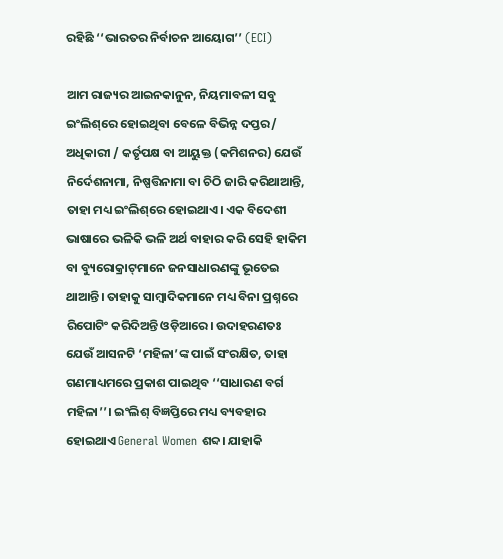ରହିଛି ‘‘ଭାରତର ନିର୍ବାଚନ ଆୟୋଗ’’ (ECI)

ଆମ ରାଜ୍ୟର ଆଇନକାନୁନ, ନିୟମାବଳୀ ସବୁ ଇଂଲିଶ୍‌ରେ ହୋଇଥିବା ବେଳେ ବିଭିନ୍ନ ଦପ୍ତର/ ଅଧିକାରୀ / କର୍ତୃପକ୍ଷ ବା ଆୟୁକ୍ତ (କମିଶନର) ଯେଉଁ ନିର୍ଦେଶନାମା, ନିଷ୍ପତ୍ତିନାମା ବା ଚିଠି ଜାରି କରିଥାଆନ୍ତି, ତାହା ମଧ୍ୟ ଇଂଲିଶ୍‌ରେ ହୋଇଥାଏ। ଏକ ବିଦେଶୀ ଭାଷାରେ ଭଳିକି ଭଳି ଅର୍ଥ ବାହାର କରି ସେହି ହାକିମ ବା ବ୍ୟୁରୋକ୍ରାଟ୍‌ମାନେ ଜନସାଧାରଣଙ୍କୁ ଭୂତେଇ ଥାଆନ୍ତି। ତାହାକୁ ସାମ୍ବାଦିକମାନେ ମଧ୍ୟ ବିନା ପ୍ରଶ୍ନରେ ରିପୋଟିଂ କରିଦିଅନ୍ତି ଓଡ଼ିଆରେ। ଉଦାହରଣତଃ ଯେଉଁ ଆସନଟି ‘ମହିଳା’ଙ୍କ ପାଇଁ ସଂରକ୍ଷିତ, ତାହା ଗଣମାଧ୍ୟମରେ ପ୍ରକାଶ ପାଇଥିବ ‘‘ସାଧାରଣ ବର୍ଗ ମହିଳା’’। ଇଂଲିଶ୍‌ ବିଜ୍ଞପ୍ତିରେ ମଧ୍ୟ ବ୍ୟବହାର ହୋଇଥାଏ General Women ଶବ୍ଦ। ଯାହାକି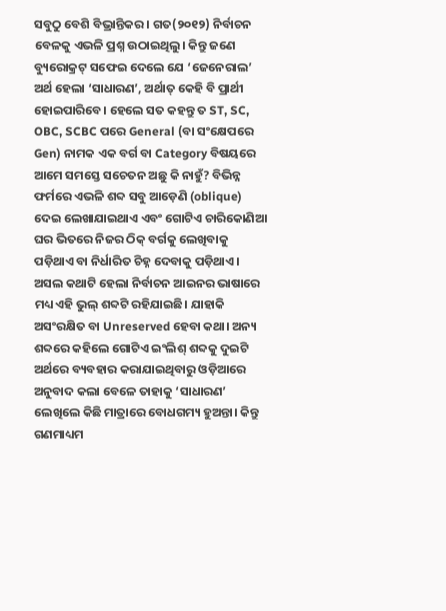ସବୁଠୁ ବେଶି ବିଭ୍ରାନ୍ତିକର। ଗତ(୨୦୧୨) ନିର୍ବାଚନ ବେଳକୁ ଏଭଳି ପ୍ରଶ୍ନ ଉଠାଇଥିଲୁ। କିନ୍ତୁ ଜଣେ ବ୍ୟୁରୋକ୍ରଟ୍‌ ସଫେଇ ଦେଲେ ଯେ ‘ଜେନେରାଲ’ ଅର୍ଥ ହେଲା ‘ସାଧାରଣ’, ଅର୍ଥାତ୍ କେହି ବି ପ୍ରାର୍ଥୀ ହୋଇପାରିବେ। ହେଲେ ସତ କହନ୍ତୁ ତ ST, SC, OBC, SCBC ପରେ General (ବା ସଂକ୍ଷେପରେ Gen) ନାମକ ଏକ ବର୍ଗ ବା Category ବିଷୟରେ ଆମେ ସମସ୍ତେ ସଚେତନ ଅଛୁ କି ନାହୁଁ? ବିଭିନ୍ନ ଫର୍ମରେ ଏଭଳି ଶବ୍ଦ ସବୁ ଆଡ଼େଣି (oblique) ଦେଇ ଲେଖାଯାଇଥାଏ ଏବଂ ଗୋଟିଏ ଚାରିକୋଣିଆ ଘର ଭିତରେ ନିଜର ଠିକ୍‌ ବର୍ଗକୁ ଲେଖିବାକୁ ପଡ଼ିଥାଏ ବା ନିର୍ଧାରିତ ଚିହ୍ନ ଦେବାକୁ ପଡ଼ିଥାଏ। ଅସଲ କଥାଟି ହେଲା ନିର୍ବାଚନ ଆଇନର ଭାଷାରେ ମଧ୍ୟ ଏହି ଭୁଲ୍‌ ଶବ୍ଦଟି ରହିଯାଇଛି। ଯାହାକି ଅସଂରକ୍ଷିତ ବା Unreserved ହେବା କଥା। ଅନ୍ୟ ଶବ୍ଦରେ କହିଲେ ଗୋଟିଏ ଇଂଲିଶ୍‌ ଶବ୍ଦକୁ ଦୁଇଟି ଅର୍ଥରେ ବ୍ୟବହାର କରାଯାଇଥିବାରୁ ଓଡ଼ିଆରେ ଅନୁବାଦ କଲା ବେଳେ ତାହାକୁ ‘ସାଧାରଣ’ ଲେଖିଲେ କିଛି ମାତ୍ରାରେ ବୋଧଗମ୍ୟ ହୁଅନ୍ତା। କିନ୍ତୁ ଗଣମାଧ୍ୟମ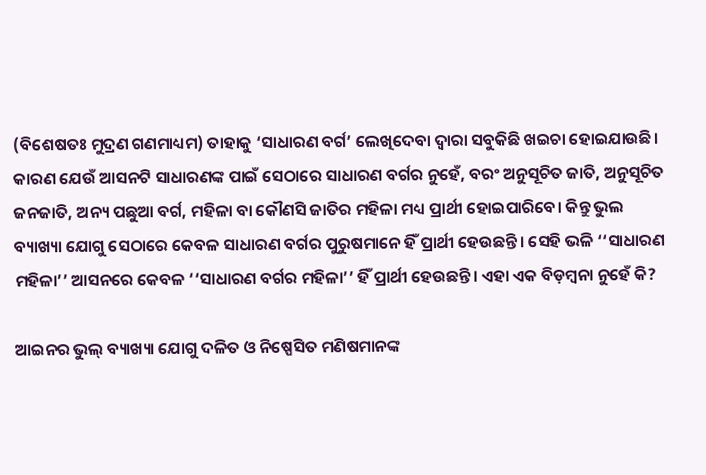(ବିଶେଷତଃ ମୁଦ୍ରଣ ଗଣମାଧ୍ୟମ) ତାହାକୁ ‘ସାଧାରଣ ବର୍ଗ’ ଲେଖିଦେବା ଦ୍ଵାରା ସବୁକିଛି ଖଇଚା ହୋଇଯାଉଛି। କାରଣ ଯେଉଁ ଆସନଟି ସାଧାରଣଙ୍କ ପାଇଁ ସେଠାରେ ସାଧାରଣ ବର୍ଗର ନୁହେଁ, ବରଂ ଅନୁସୂଚିତ ଜାତି, ଅନୁସୂଚିତ ଜନଜାତି, ଅନ୍ୟ ପଛୁଆ ବର୍ଗ, ମହିଳା ବା କୌଣସି ଜାତିର ମହିଳା ମଧ୍ୟ ପ୍ରାର୍ଥୀ ହୋଇପାରିବେ। କିନ୍ତୁ ଭୁଲ ବ୍ୟାଖ୍ୟା ଯୋଗୁ ସେଠାରେ କେବଳ ସାଧାରଣ ବର୍ଗର ପୁରୁଷମାନେ ହିଁ ପ୍ରାର୍ଥୀ ହେଉଛନ୍ତି। ସେହି ଭଳି ‘‘ସାଧାରଣ ମହିଳା’’ ଆସନରେ କେବଳ ‘‘ସାଧାରଣ ବର୍ଗର ମହିଳା’’ ହିଁ ପ୍ରାର୍ଥୀ ହେଉଛନ୍ତି। ଏହା ଏକ ବିଡ଼ମ୍ବନା ନୁହେଁ କି?

ଆଇନର ଭୁଲ୍ ବ୍ୟାଖ୍ୟା ଯୋଗୁ ଦଳିତ ଓ ନିଷ୍ପେସିତ ମଣିଷମାନଙ୍କ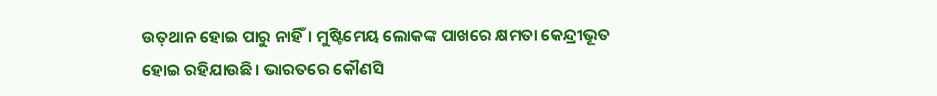ଉତ୍‌ଥାନ ହୋଇ ପାରୁ ନାହିଁ। ମୁଷ୍ଟିମେୟ ଲୋକଙ୍କ ପାଖରେ କ୍ଷମତା କେନ୍ଦ୍ରୀଭୂତ ହୋଇ ରହିଯାଉଛି। ଭାରତରେ କୌଣସି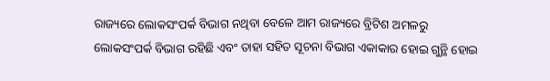ରାଜ୍ୟରେ ଲୋକସଂପର୍କ ବିଭାଗ ନଥିବା ବେଳେ ଆମ ରାଜ୍ୟରେ ବ୍ରିଟିଶ ଅମଳରୁ ଲୋକସଂପର୍କ ବିଭାଗ ରହିଛି ଏବଂ ତାହା ସହିତ ସୂଚନା ବିଭାଗ ଏକାକାର ହୋଇ ଗୁନ୍ଥି ହୋଇ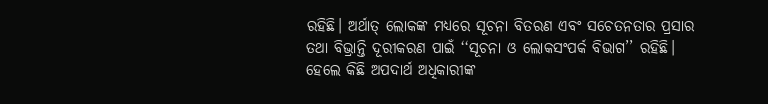ରହିଛି। ଅର୍ଥାତ୍ ଲୋକଙ୍କ ମଧ୍ୟରେ ସୂଚନା ବିତରଣ ଏବଂ ସଚେତନତାର ପ୍ରସାର ତଥା ବିଭ୍ରାନ୍ତି ଦୂରୀକରଣ ପାଇଁ ‘‘ସୂଚନା ଓ ଲୋକସଂପର୍କ ବିଭାଗ’’ ରହିଛି। ହେଲେ କିଛି ଅପଦାର୍ଥ ଅଧିକାରୀଙ୍କ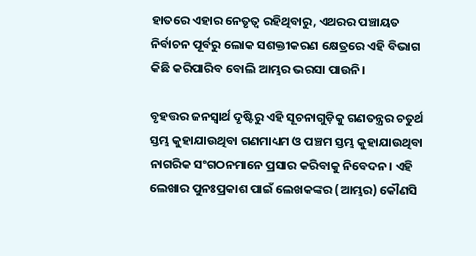ହାତରେ ଏହାର ନେତୃତ୍ଵ ରହିଥିବାରୁ, ଏଥରର ପଞ୍ଚାୟତ ନିର୍ବାଚନ ପୂର୍ବରୁ ଲୋକ ସଶକ୍ତୀକରଣ କ୍ଷେତ୍ରରେ ଏହି ବିଭାଗ କିଛି କରିପାରିବ ବୋଲି ଆମ୍ଭର ଭରସା ପାଉନି।

ବୃହତ୍ତର ଜନସ୍ଵାର୍ଥ ଦୃଷ୍ଟିରୁ ଏହି ସୂଚନାଗୁଡ଼ିକୁ ଗଣତନ୍ତ୍ରର ଚତୁର୍ଥ ସ୍ତମ୍ଭ କୁହାଯାଉଥିବା ଗଣମାଧ୍ୟମ ଓ ପଞ୍ଚମ ସ୍ତମ୍ଭ କୁହାଯାଉଥିବା ନାଗରିକ ସଂଗଠନମାନେ ପ୍ରସାର କରିବାକୁ ନିବେଦନ। ଏହି ଲେଖାର ପୁନଃପ୍ରକାଶ ପାଇଁ ଲେଖକଙ୍କର (ଆମ୍ଭର) କୌଣସି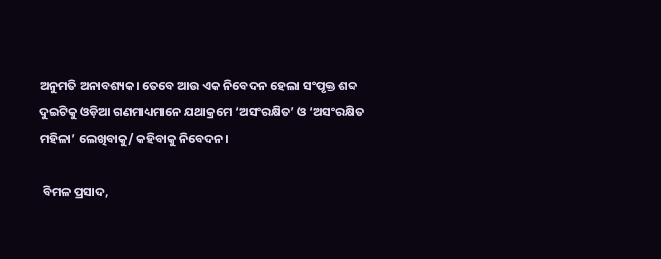ଅନୁମତି ଅନାବଶ୍ୟକ। ତେବେ ଆଉ ଏକ ନିବେଦନ ହେଲା ସଂପୃକ୍ତ ଶବ୍ଦ ଦୁଇଟିକୁ ଓଡ଼ିଆ ଗଣମାଧ୍ୟମାନେ ଯଥାକ୍ରମେ ‘ଅସଂରକ୍ଷିତ’ ଓ ‘ଅସଂରକ୍ଷିତ ମହିଳା’ ଲେଖିବାକୁ/ କହିବାକୁ ନିବେଦନ।

 ବିମଳ ପ୍ରସାଦ,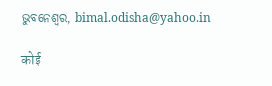ଭୁବନେଶ୍ଵର, bimal.odisha@yahoo.in

कोई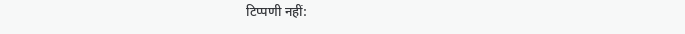टिप्पणी नहीं: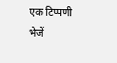एक टिप्पणी भेजें